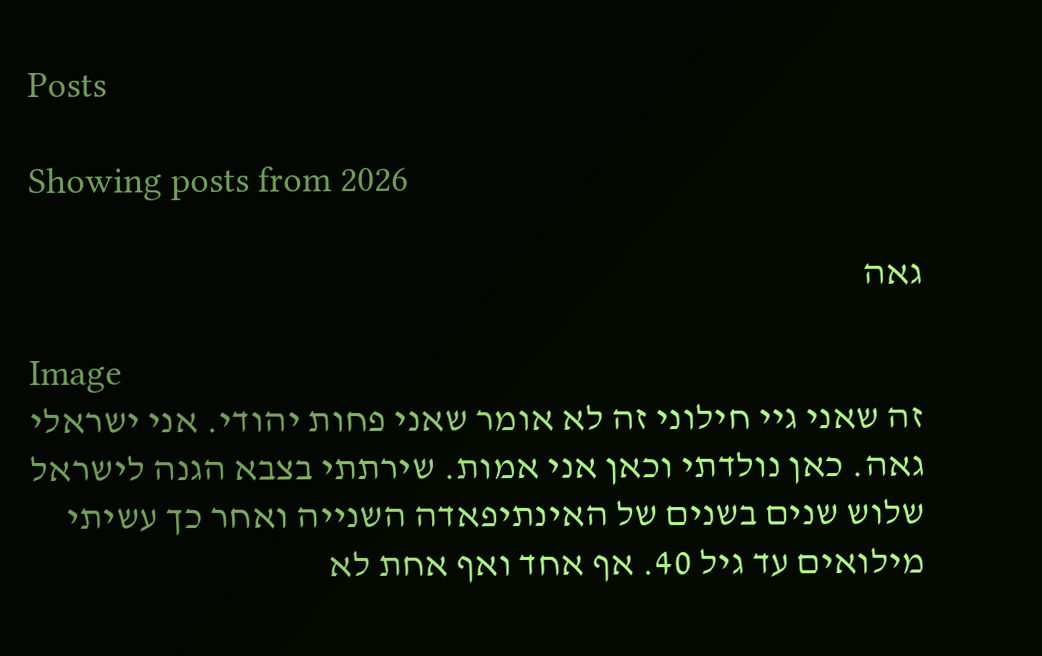Posts

Showing posts from 2026

גאה

Image
זה שאני גיי חילוני זה לא אומר שאני פחות יהודי. אני ישראלי גאה. כאן נולדתי וכאן אני אמות. שירתתי בצבא הגנה לישראל שלוש שנים בשנים של האינתיפאדה השנייה ואחר כך עשיתי מילואים עד גיל 40. אף אחד ואף אחת לא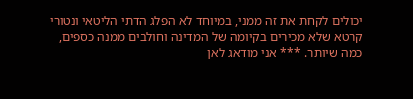יכולים לקחת את זה ממני, במיוחד לא הפלג הדתי הליטאי ונטורי קרטא שלא מכירים בקיומה של המדינה וחולבים ממנה כספים, כמה שיותר. *** אני מודאג לאן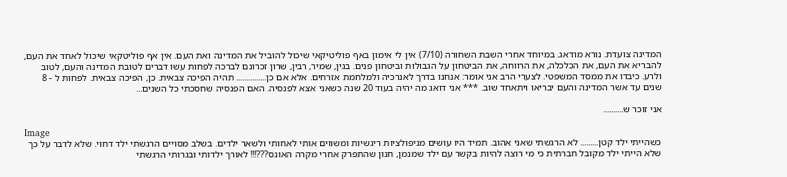המדינה צועדת. נורא מודאג. במיוחד אחרי השבת השחורה (7/10) אין לי אימון באף פוליטיקאי שיכול להוביל את המדינה ואת העם. אין אף פוליטקאי שיכול לאחד את העם, להבריא את העם, את הכלכלה, את הרווחה, את הביטחון על הגבולות וביטחון פנים. בגין, שמיר, רבין, שרון זכרונם לברכה לפחות עשו דברים לטובת המדינה והעם, לטוב ולרע. כיבדו את ממסד המשפטי. לצערי הרב אני אומר: אנחנו בדרך לאנרכיה ולמלחמת אזרחים. אלא אם כן............... תהיה הפיכה צבאית. כן, הפיכה צבאית. לפחות ל - 8 שנים עד אשר המדינה והעם יבריאו ויתאחד שוב. *** אני דואג מה יהיה בעוד 20 שנה כשאני אצא לפנסיה. האם הפנסיה שחסכתי כל השנים...

אני זוכר ש..........

Image
כשהייתי ילד קטן......... לא הרגשתי שאני אהוב. תמיד היו עושים מניפולציות ריגשיות ומשווים אותי לאחותי ולשאר ילדים. בשלב מסויים הרגשתי ילד דחוי. שלא לדבר על כך שלא הייתי ילד מקובל חברתית כי מי רוצה להיות בקשר עם ילד שמנמן, חנון שהתפרק אחרי מקרה האונס???!!! לאורך ילדותי ובגרותי הרגשתי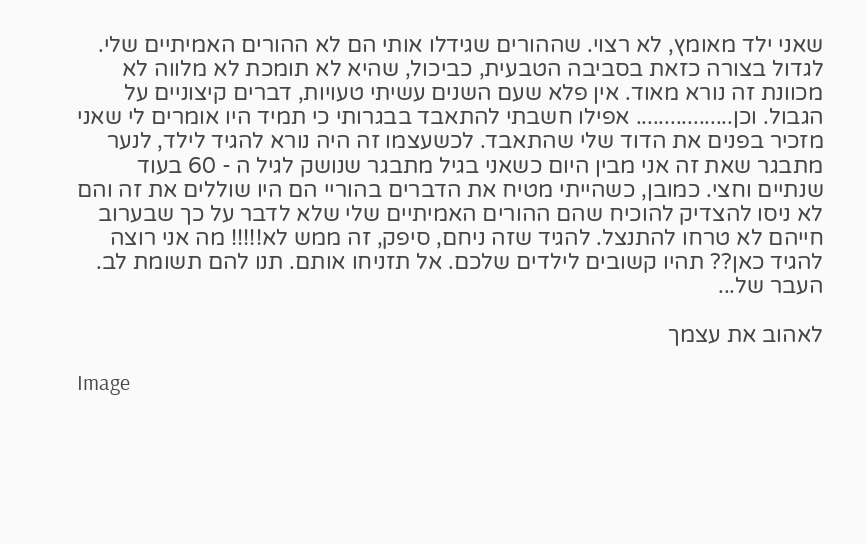שאני ילד מאומץ, לא רצוי. שההורים שגידלו אותי הם לא ההורים האמיתיים שלי. לגדול בצורה כזאת בסביבה הטבעית, כביכול, שהיא לא תומכת לא מלווה לא מכוונת זה נורא מאוד. אין פלא שעם השנים עשיתי טעויות, דברים קיצוניים על הגבול. וכן................. אפילו חשבתי להתאבד בבגרותי כי תמיד היו אומרים לי שאני מזכיר בפנים את הדוד שלי שהתאבד. לכשעצמו זה היה נורא להגיד לילד, לנער מתבגר שאת זה אני מבין היום כשאני בגיל מתבגר שנושק לגיל ה - 60 בעוד שנתיים וחצי. כמובן, כשהייתי מטיח את הדברים בהוריי הם היו שוללים את זה והם לא ניסו להצדיק להוכיח שהם ההורים האמיתיים שלי שלא לדבר על כך שבערוב חייהם לא טרחו להתנצל. להגיד שזה ניחם, סיפק, זה ממש לא!!!!! מה אני רוצה להגיד כאן?? תהיו קשובים לילדים שלכם. אל תזניחו אותם. תנו להם תשומת לב. העבר של...

לאהוב את עצמך

Image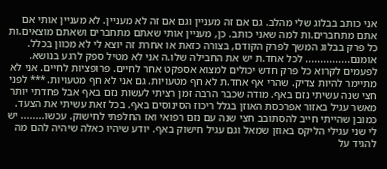אני כותב בבלוג שלי מהלב. גם אם זה מעניין וגם אם זה לא מעניין. לא מעניין אותי אם אתם מתחברים.ות למה שאני כותב. כן, מעניין אותי שאתם מתחברים ושאתם מוצאים.ות כל פרק בבלוג המשך לפרק הקודם, בצורה כזאת או אחרת זה יוצא לי לא מכוון בכלל. אומנם............... לכל אחד.ת יש את החבילה שלו.ה אני לא מטיל ספק לרגע בנושא. לפעמים לקרוא כל פרק חדש יכולים למצוא אספקט אחר לחיים. פרופציות לחיים. אני לא מתיימר להיות צדיק. שהרי אף אחד.ת לא חף מטעויות. גם אני לא חף מטעויות. *** לפני חצי שנה עשיתי נזם באף. מודה שכבר הרבה זמן רציתי לעשות נזם באף אבל פחדתי יותר מאשר עגיל באזור אפרכסת האוזן בגלל ריכוז הסינוסים באף. בכל זאת עשיתי את הצעד. כמובן שהייתי חייב להסתובב חצי שנה עם נזם רפואי ואז החלפתי לחישוק. עכשו........ יש לי שני עגילי הליקס באוזן שמאל וגם עגיל חישוק באף. יודע שיהיו כאלה שיהיה להם מה להגיד על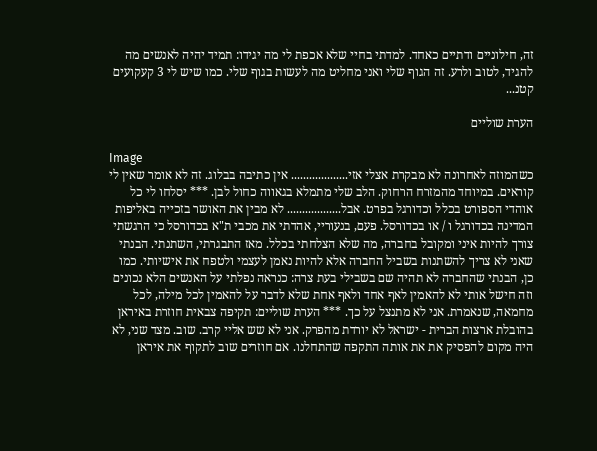זה, חילוניים ודתיים כאחד. למדתי בחיי שלא אכפת לי מה יגידו: תמיד יהיה לאנשים מה להגיד, לטוב ולרע. זה הגוף שלי ואני מחליט מה לעשות בגוף שלי. כמו שיש לי 3 קעקועים קטנ...

הערת שוליים

Image
כשהמוזה לאחרונה לא מבקרת אצלי אזי................... אין כתיבה בבלוג. זה לא אומר שאין לי קוראים. במיוחד מהמזרח הרחוק. הלב שלי מתמלא בגאווה כחול לבן. *** יסלחו לי כל אוהדי הספורט בכלל וכדורגל בפרט. אבל.................. לא מבין את האושר בזכייה באליפות המדינה בכדורגל ו / או בכדורסל. פעם, בנעוריי, אהדתי את מכבי ת"א בכדורסל כי הרגשתי צורך להיות איני ומקובל בחברה, מה שלא הצלחתי בכלל. מאז התבגרתי, השתנתי. הבנתי שאני לא צריך להשתנות בשביל החברה אלא להיות נאמן לעצמי ולטפח את אישיותי. כמו כן, הבנתי שהחברה לא תהיה שם בשבילי בעת צרה: כנראה נפלתי על האנשים הלא נכונים וזה חישל אותי לא להאמין לאף אחד ולאף אחת שלא לדבר על להאמין לכל מילה, לכל מחמאה, שנאמרת. אני לא מתנצל על כך. *** הערת שוליים: תקיפה צבאית חוזרת באיראן בהובלת ארצות הברית - ישראל לא יורדת מהפרק. אני לא שש אליי קרב. שוב. מצד שני, לא היה מקום להפסיק את את אותה התקפה שהתחלנו. אם חוזרים שוב לתקוף את איראן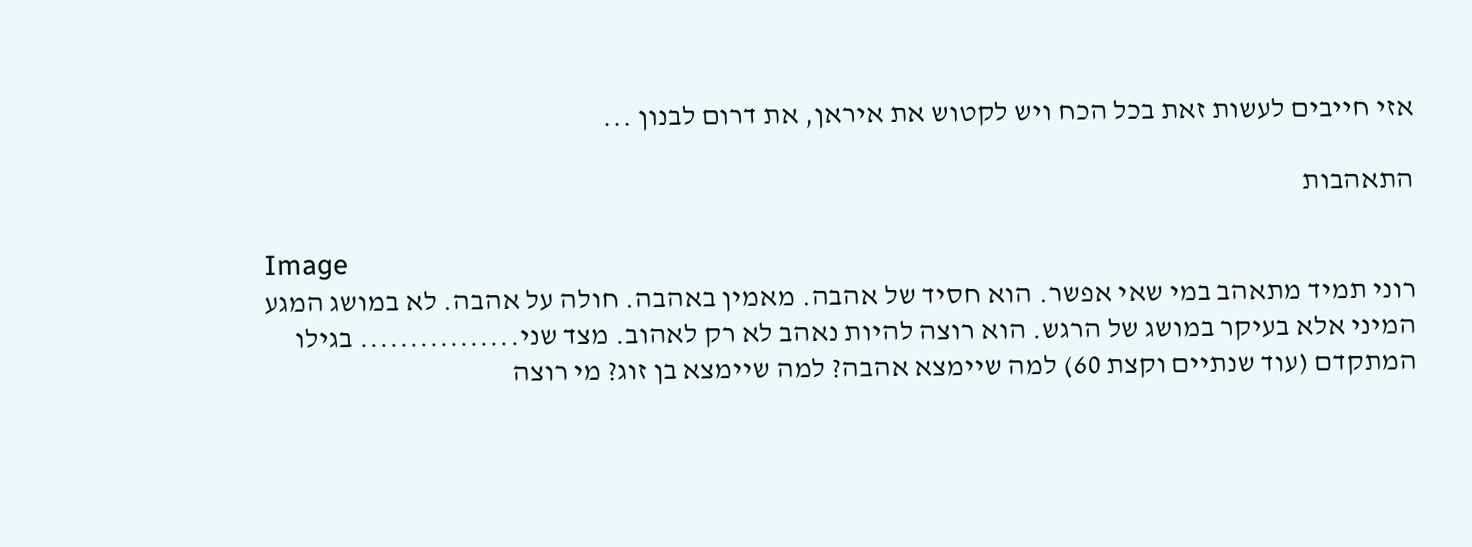אזי חייבים לעשות זאת בכל הכח ויש לקטוש את איראן, את דרום לבנון ...

התאהבות

Image
רוני תמיד מתאהב במי שאי אפשר. הוא חסיד של אהבה. מאמין באהבה. חולה על אהבה. לא במושג המגע המיני אלא בעיקר במושג של הרגש. הוא רוצה להיות נאהב לא רק לאהוב. מצד שני................ בגילו המתקדם (עוד שנתיים וקצת 60) למה שיימצא אהבה? למה שיימצא בן זוג? מי רוצה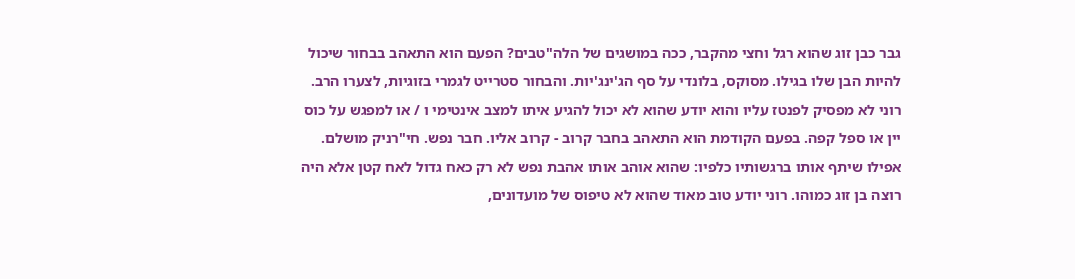גבר כבן זוג שהוא רגל וחצי מהקבר, ככה במושגים של הלה"טבים? הפעם הוא התאהב בבחור שיכול להיות הבן שלו בגילו. מסוקס, בלונדי על סף הג'ינג'יות. והבחור סטרייט לגמרי בזוגיות, לצערו הרב. רוני לא מפסיק לפנטז עליו והוא יודע שהוא לא יכול להגיע איתו למצב אינטימי ו / או למפגש על כוס יין או ספל קפה. בפעם הקודמת הוא התאהב בחבר קרוב - קרוב אליו. חבר נפש. חי"רניק מושלם. אפילו שיתף אותו ברגשותיו כלפיו: שהוא אוהב אותו אהבת נפש לא רק כאח גדול לאח קטן אלא היה רוצה בן זוג כמוהו. רוני יודע טוב מאוד שהוא לא טיפוס של מועדונים,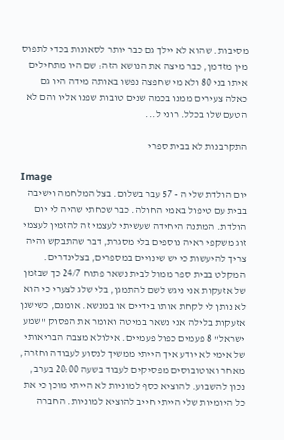מסיבות. שהוא לא יילך גם כבר יותר לסאונות בכדי לתפוס מין מזדמן, כבר מיצה את הנושא הזה: שם היו מתחילים איתו בני 80 ולא מי שחפצה נפשו באותה מידה היו גם כאלה צעירים ממנו בכמה שנים טובות שפנו אליו והם לא הטעם שלו בכלל. רוני ל...

התקרבנות לא בבית ספרי

Image
יום הולדת שלי ה - 57 עבר בשלום. בצל המלחמה וישיבה בבית עם טיפול באמי החולה. כבר שכחתי שהיה לי יום הולדת. המתנה היחידה שעשיתי לעצמי זה להזמין לעצמי זוג משקפי ראיה נוספים בלי מסגרת, דבר שהתבקש והיה צריך להיעשות כי יש שינויים במספרים, בצלינדרים. המקלט בבית ספר ממול לבית נשאר פתוח 24/7 כך שבזמן של אזעקות אני ניגש לשם להתמגן, בלי שלג לצערי כי הוא לא נותן לי לקחת אותו בידיים או במנשא. אומנם, כשישנן אזעקות בלילה אני נשאר במיטה ואומר את הפסוק "שמע ישראל" 8 פעמים כפול פעמיים. אילולא מצבה הבריאותי של אימי לא יודע איך הייתי ממשיך לנסוע לעבודה וחזרה, מאחר ואוטובוסים מפסיקים לעבוד בשעה 20:00 בערב, נכון להשבוע. להוציא כסף למוניות לא הייתי מוכן כי את כל היומיות שלי הייתי חייב להוציא למוניות. החברה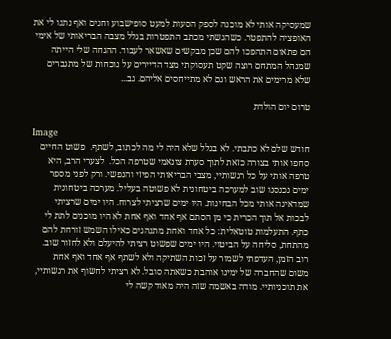שמעסיקה אותי לא מוכנה לספק הסעות למעט סופישבוע וחגים ואף נתנו לי את האופציה להתפטר. כשהגשתי מכתב התפטרות בגלל מצבה הבריאותי של אימי הם פתאום התהפכו להם שכן מבקשים שאשאר לעבוד. ההנחה שלי הייתה שמנהל המתחם רוצה שקט תעסוקתי מצד הדיירים על נוכחות של מתגברים שלא מרימים את הראש וגם לא מתייחסים אליהם. גב...

טרום יום הולדת

Image
חודש שלם לא כתבתי. לא בגלל שלא היה לי מה לכתוב, לשתף.  פשוט החיים סחפו אותי בצורה כזאת לתוך סערת צונאמי שטרפה הכל.  לצערי הרב, היא טרפה אותי על כל רגשותיי, מצבי הבריאותי הפיזי והנפשי. ורק לפני מספר ימים נכנסנו שוב למערכה ביטחונית לא פשוטה בעליל. מערכה ביטחונית שמדאיגה אותי מכל הבחינות. היו ימים שרציתי לצרוח. היו ימים שרציתי לבכות אל תוך הכרית כי מן הסתם אף אחד ואף אחת לא היו מוכנים לתת לי כתף. התעלמות טוטאלית: כל אחד ואחת מתנהגים כאילו השמש זורחת להם מהתחת, סליחה על הביטוי. היו ימים שפשוט רציתי להיעלם ולא לחזור שוב. רוב הזמן, העדפתי לשמור על זכות השתיקה ולא לשתף אף אחד ואף אחת משום שהחברה של ימינו אוהבת כשאתה סובל. לא רציתי לחשוף את רגשותיי, את תוכניותיי. מודה באשמה שזה היה מאוד קשה לי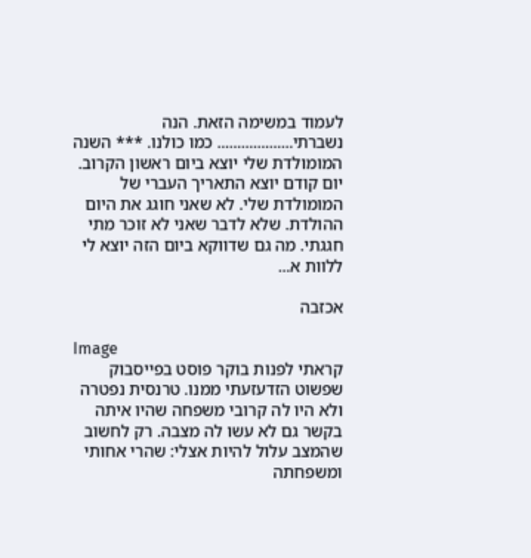לעמוד במשימה הזאת. הנה נשברתי................... כמו כולנו. *** השנה המומולדת שלי יוצא ביום ראשון הקרוב. יום קודם יוצא התאריך העברי של המומולדת שלי. לא שאני חוגג את היום ההולדת. שלא לדבר שאני לא זוכר מתי חגגתי. מה גם שדווקא ביום הזה יוצא לי ללוות א...

אכזבה

Image
קראתי לפנות בוקר פוסט בפייסבוק שפשוט הזדעזעתי ממנו. טרנסית נפטרה ולא היו לה קרובי משפחה שהיו איתה בקשר גם לא עשו לה מצבה. רק לחשוב שהמצב עלול להיות אצלי: שהרי אחותי ומשפחתה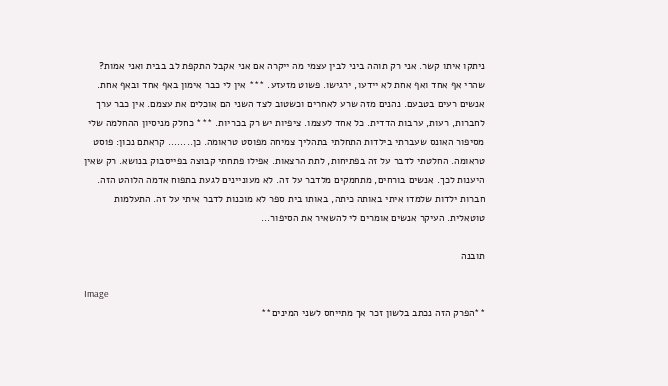ניתקו איתו קשר. אני רק תוהה ביני לבין עצמי מה ייקרה אם אני אקבל התקפת לב בבית ואני אמות? שהרי אף אחד ואף אחת לא יידעו, ירגישו. פשוט מזעזע. *** אין לי כבר אימון באף אחד ובאף אחת. אנשים רעים בטבעם. נהנים מזה שרע לאחרים וכשטוב לצד השני הם אוכלים את עצמם. אין כבר ערך לחברות, רעות, ערבות הדדית. כל אחד לעצמו. ציפיות יש רק בכריות. *** כחלק מניסיון ההחלמה שלי מסיפור האונס שעברתי בילדות התחלתי בתהליך צמיחה מפוסט טראומה. כן........ קראתם נכון: פוסט טראומה. החלטתי לדבר על זה בפתיחות, לתת הרצאות. אפילו פתחתי קבוצה בפייסבוק בנושא. רק שאין היענות לכך. אנשים בורחים, מתחמקים מלדבר על זה. לא מעוניינים לגעת בתפוח אדמה הלוהט הזה. חברות ילדות שלמדו איתי באותה כיתה, באותו בית ספר לא מוכנות לדבר איתי על זה. התעלמות טוטאלית. העיקר אנשים אומרים לי להשאיר את הסיפור...

תובנה

Image
**הפרק הזה נכתב בלשון זכר אך מתייחס לשני המינים**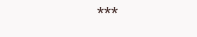***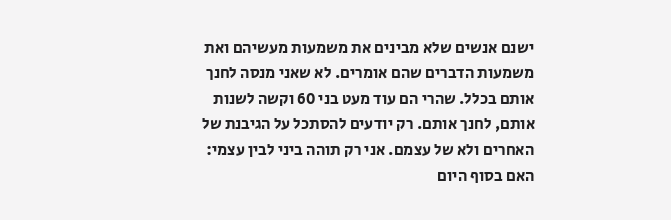ישנם אנשים שלא מבינים את משמעות מעשיהם ואת משמעות הדברים שהם אומרים. לא שאני מנסה לחנך אותם בכלל. שהרי הם עוד מעט בני 60 וקשה לשנות אותם, לחנך אותם. רק יודעים להסתכל על הגיבנת של האחרים ולא של עצמם. אני רק תוהה ביני לבין עצמי: האם בסוף היום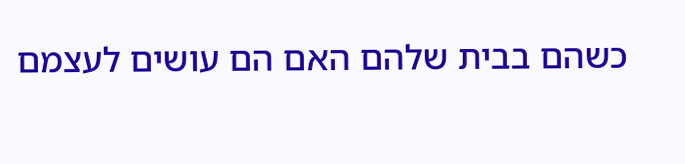כשהם בבית שלהם האם הם עושים לעצמם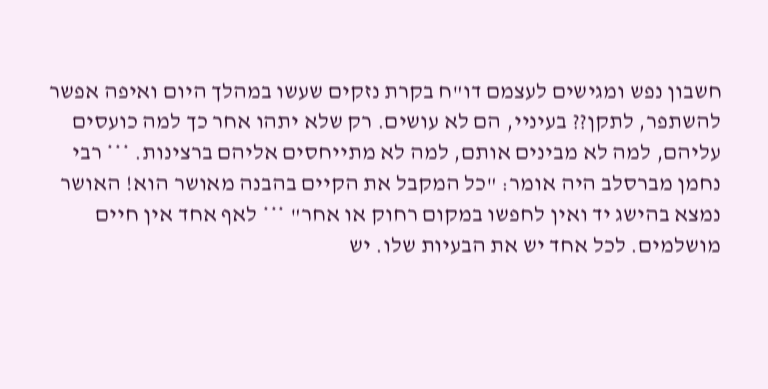חשבון נפש ומגישים לעצמם דו"ח בקרת נזקים שעשו במהלך היום ואיפה אפשר להשתפר, לתקן?? בעיניי, הם לא עושים. רק שלא יתהו אחר כך למה כועסים עליהם, למה לא מבינים אותם, למה לא מתייחסים אליהם ברצינות. *** רבי נחמן מברסלב היה אומר: "כל המקבל את הקיים בהבנה מאושר הוא! האושר נמצא בהישג יד ואין לחפשו במקום רחוק או אחר" *** לאף אחד אין חיים מושלמים. לכל אחד יש את הבעיות שלו. יש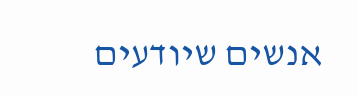אנשים שיודעים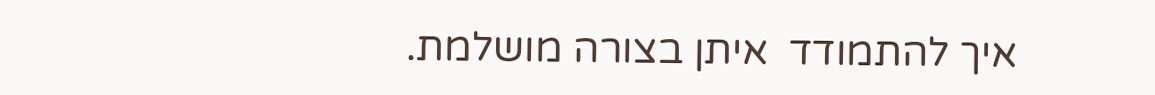איך להתמודד  איתן בצורה מושלמת.